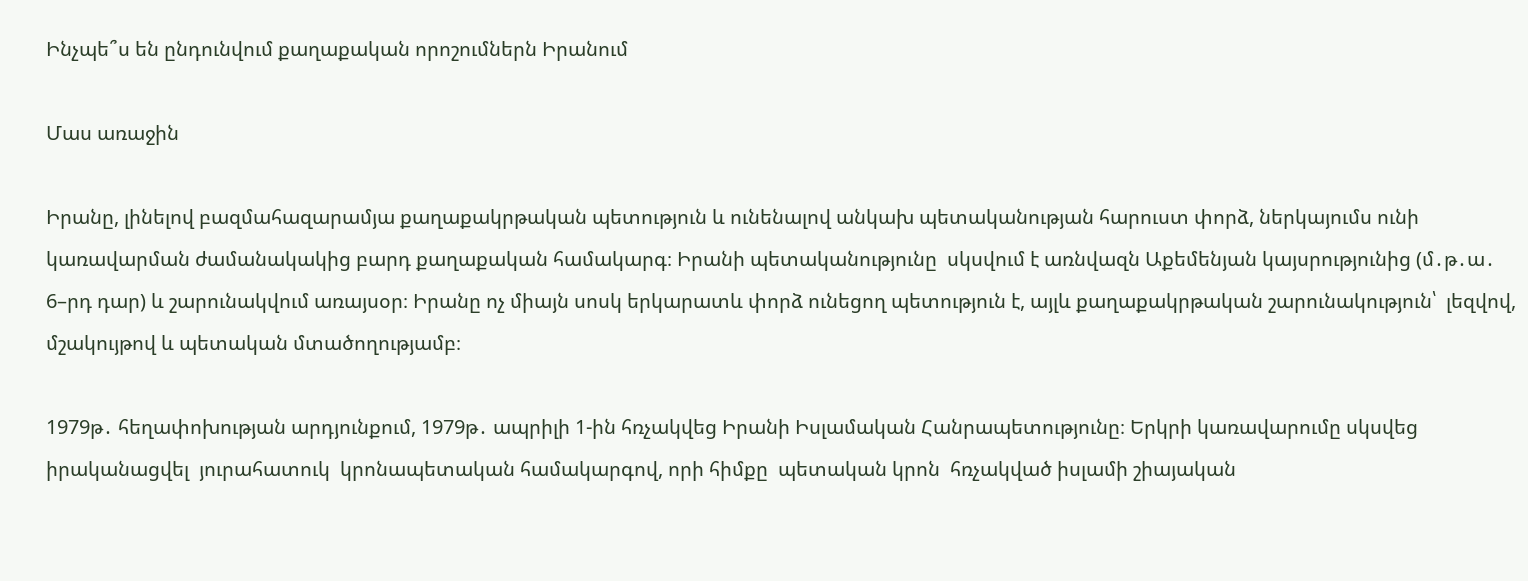Ինչպե՞ս են ընդունվում քաղաքական որոշումներն Իրանում

Մաս առաջին

Իրանը, լինելով բազմահազարամյա քաղաքակրթական պետություն և ունենալով անկախ պետականության հարուստ փորձ, ներկայումս ունի կառավարման ժամանակակից բարդ քաղաքական համակարգ։ Իրանի պետականությունը  սկսվում է առնվազն Աքեմենյան կայսրությունից (մ․թ․ա․ 6–րդ դար) և շարունակվում առայսօր։ Իրանը ոչ միայն սոսկ երկարատև փորձ ունեցող պետություն է, այլև քաղաքակրթական շարունակություն՝  լեզվով, մշակույթով և պետական մտածողությամբ։

1979թ․ հեղափոխության արդյունքում, 1979թ․ ապրիլի 1-ին հռչակվեց Իրանի Իսլամական Հանրապետությունը։ Երկրի կառավարումը սկսվեց իրականացվել  յուրահատուկ  կրոնապետական համակարգով, որի հիմքը  պետական կրոն  հռչակված իսլամի շիայական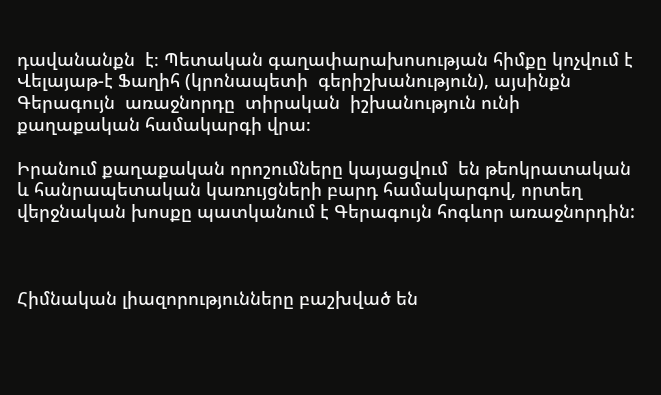դավանանքն  է։ Պետական գաղափարախոսության հիմքը կոչվում է Վելայաթ-է Ֆաղիհ (կրոնապետի  գերիշխանություն), այսինքն Գերագույն  առաջնորդը  տիրական  իշխանություն ունի քաղաքական համակարգի վրա։

Իրանում քաղաքական որոշումները կայացվում  են թեոկրատական և հանրապետական կառույցների բարդ համակարգով, որտեղ վերջնական խոսքը պատկանում է Գերագույն հոգևոր առաջնորդին:



Հիմնական լիազորությունները բաշխված են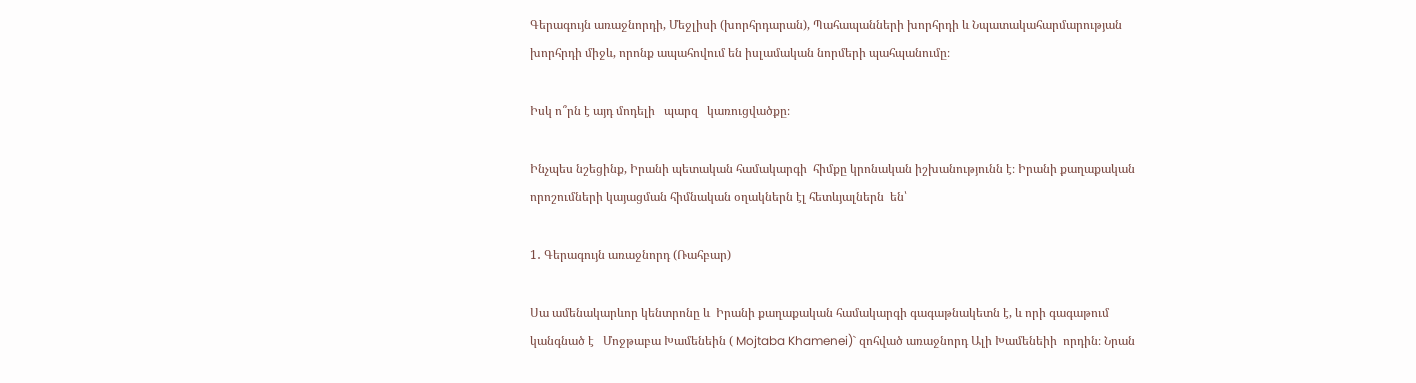Գերագույն առաջնորդի, Մեջլիսի (խորհրդարան), Պահապանների խորհրդի և Նպատակահարմարության խորհրդի միջև, որոնք ապահովում են իսլամական նորմերի պահպանումը։

Իսկ ո՞րն է այդ մոդելի   պարզ   կառուցվածքը։

Ինչպես նշեցինք, Իրանի պետական համակարգի  հիմքը կրոնական իշխանությունն է։ Իրանի քաղաքական որոշումների կայացման հիմնական օղակներն էլ հետևյալներն  են՝

1․ Գերագույն առաջնորդ (Ռահբար)

Սա ամենակարևոր կենտրոնը և  Իրանի քաղաքական համակարգի գագաթնակետն է, և որի գագաթում կանգնած է   Մոջթաբա Խամենեին ( Mojtaba Khamenei)` զոհված առաջնորդ Ալի Խամենեիի  որդին։ Նրան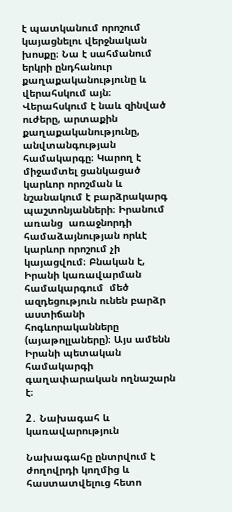է պատկանում որոշում կայացնելու վերջնական խոսքը։ Նա է սահմանում  երկրի ընդհանուր քաղաքականությունը և վերահսկում այն։ Վերահսկում է նաև զինված ուժերը, արտաքին քաղաքականությունը, անվտանգության համակարգը։ Կարող է միջամտել ցանկացած կարևոր որոշման և  նշանակում է բարձրակարգ պաշտոնյանների։ Իրանում առանց  առաջնորդի համաձայնության որևէ կարևոր որոշում չի կայացվում։ Բնական է,  Իրանի կառավարման համակարգում  մեծ ազդեցություն ունեն բարձր աստիճանի հոգևորականները (այաթոլլաները)։ Այս ամենն  Իրանի պետական համակարգի   գաղափարական ողնաշարն է։

2․ Նախագահ և կառավարություն

Նախագահը ընտրվում է ժողովրդի կողմից և հաստատվելուց հետո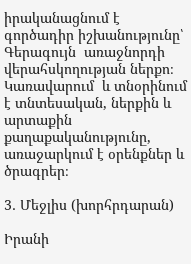իրականացնում է գործադիր իշխանությունը՝  Գերագույն  առաջնորդի վերահսկողության ներքո։ Կառավարում  և տնօրինում է տնտեսական, ներքին և արտաքին  քաղաքականությունը, առաջարկում է օրենքներ և ծրագրեր։

3․ Մեջլիս (խորհրդարան)

Իրանի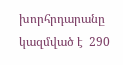խորհրդարանը կազմված է  290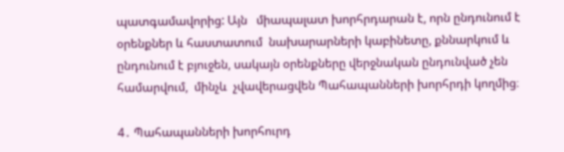պատգամավորից: Այն   միապալատ խորհրդարան է, որն ընդունում է օրենքներ և հաստատում  նախարարների կաբինետը, քննարկում և ընդունում է բյուջեն, սակայն օրենքները վերջնական ընդունված չեն համարվում,  մինչև  չվավերացվեն Պահապանների խորհրդի կողմից։

4․ Պահապանների խորհուրդ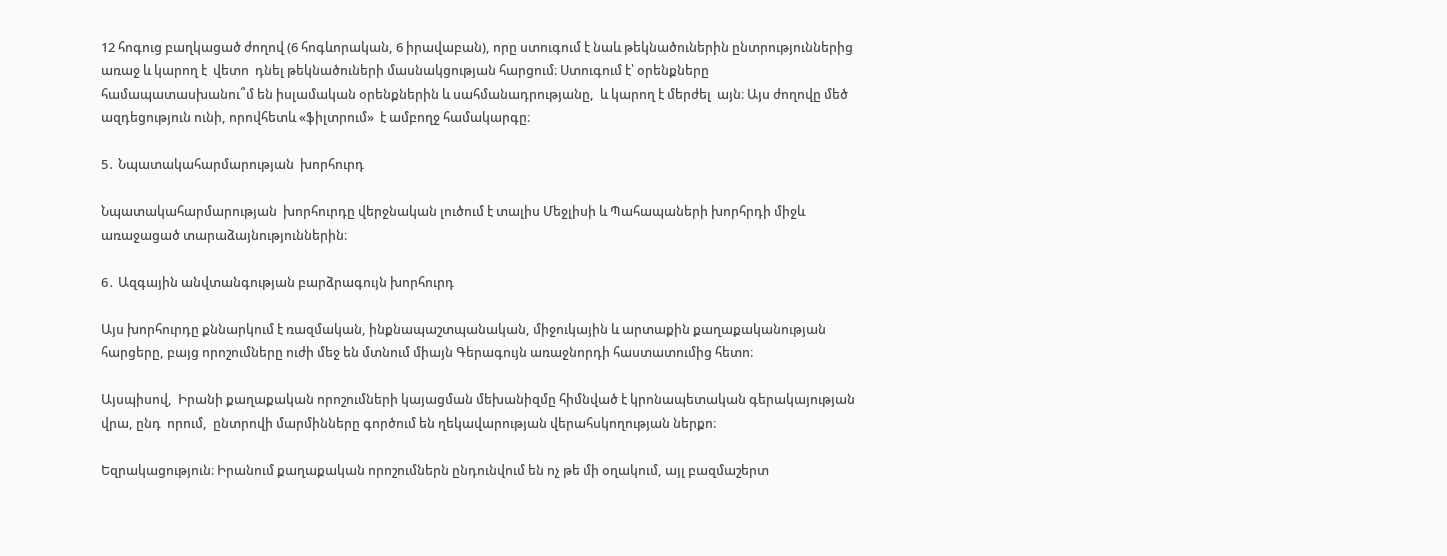12 հոգուց բաղկացած ժողով (6 հոգևորական, 6 իրավաբան), որը ստուգում է նաև թեկնածուներին ընտրություններից առաջ և կարող է  վետո  դնել թեկնածուների մասնակցության հարցում։ Ստուգում է՝ օրենքները համապատասխանու՞մ են իսլամական օրենքներին և սահմանադրությանը,  և կարող է մերժել  այն։ Այս ժողովը մեծ ազդեցություն ունի, որովհետև «ֆիլտրում»  է ամբողջ համակարգը։

5․ Նպատակահարմարության  խորհուրդ

Նպատակահարմարության  խորհուրդը վերջնական լուծում է տալիս Մեջլիսի և Պահապաների խորհրդի միջև առաջացած տարաձայնություններին։

6․ Ազգային անվտանգության բարձրագույն խորհուրդ

Այս խորհուրդը քննարկում է ռազմական, ինքնապաշտպանական, միջուկային և արտաքին քաղաքականության հարցերը, բայց որոշումները ուժի մեջ են մտնում միայն Գերագույն առաջնորդի հաստատումից հետո։

Այսպիսով,  Իրանի քաղաքական որոշումների կայացման մեխանիզմը հիմնված է կրոնապետական գերակայության վրա, ընդ  որում,  ընտրովի մարմինները գործում են ղեկավարության վերահսկողության ներքո։

Եզրակացություն։ Իրանում քաղաքական որոշումներն ընդունվում են ոչ թե մի օղակում, այլ բազմաշերտ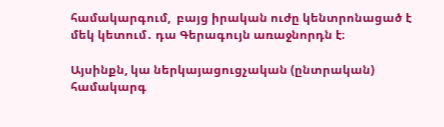համակարգում,  բայց իրական ուժը կենտրոնացած է մեկ կետում․ դա Գերագույն առաջնորդն է։

Այսինքն, կա ներկայացուցչական (ընտրական) համակարգ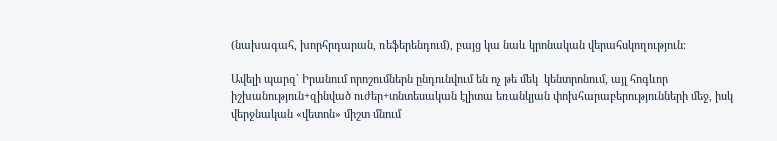(նախագահ, խորհրդարան, ռեֆերենդում), բայց կա նաև կրոնական վերահսկողություն։

Ավելի պարզ` Իրանում որոշումներն ընդունվում են ոչ թե մեկ  կենտրոնում, այլ հոգևոր իշխանություն+զինված ուժեր+տնտեսական էլիտա եռանկյան փոխհարաբերությունների մեջ, իսկ վերջնական «վետոն» միշտ մնում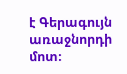է Գերագույն առաջնորդի մոտ։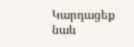Կարդացեք նաև